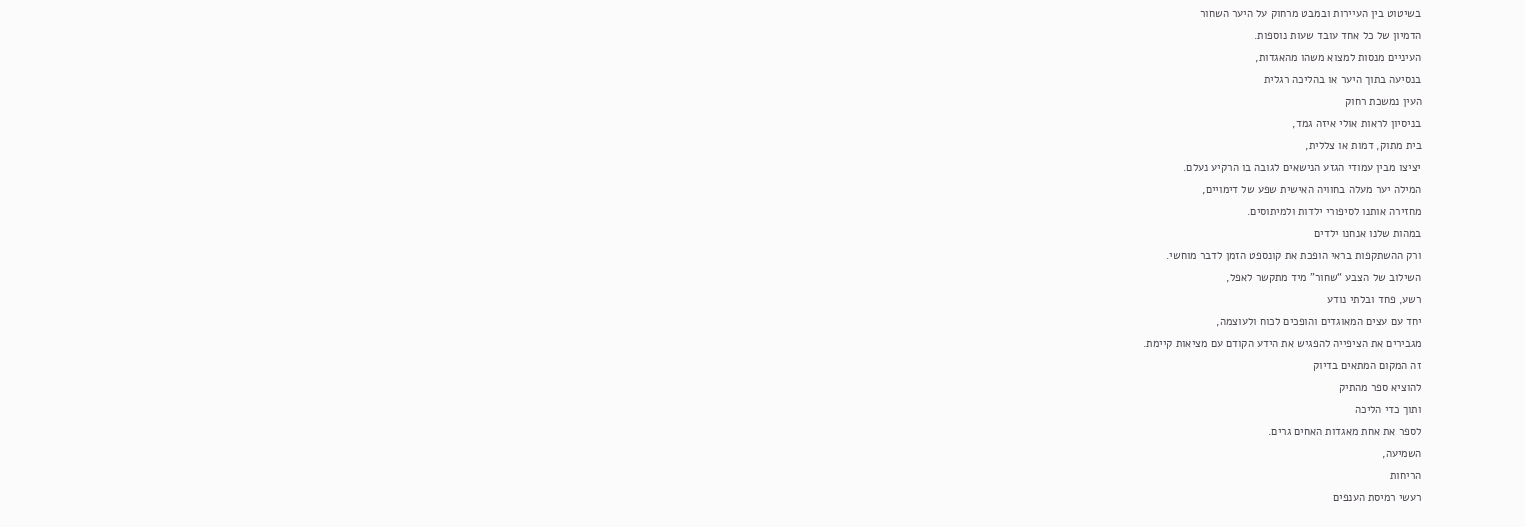בשיטוט בין העיירות ובמבט מרחוק על היער השחור
הדמיון של כל אחד עובד שעות נוספות.
העיניים מנסות למצוא משהו מהאגדות,
בנסיעה בתוך היער או בהליכה רגלית
העין נמשכת רחוק
בניסיון לראות אולי איזה גמד,
בית מתוק, דמות או צללית,
יציצו מבין עמודי הגזע הנישאים לגובה בו הרקיע נעלם.
המילה יער מעלה בחוויה האישית שפע של דימויים,
מחזירה אותנו לסיפורי ילדות ולמיתוסים.
במהות שלנו אנחנו ילדים
ורק ההשתקפות בראי הופכת את קונספט הזמן לדבר מוחשי.
השילוב של הצבע “שחור” מיד מתקשר לאפל,
רשע, פחד ובלתי נודע
יחד עם עצים המאוגדים והופכים לכוח ולעוצמה,
מגבירים את הציפייה להפגיש את הידע הקודם עם מציאות קיימת.
זה המקום המתאים בדיוק
להוציא ספר מהתיק
ותוך כדי הליכה
לספר את אחת מאגדות האחים גרים.
השמיעה,
הריחות
רעשי רמיסת הענפים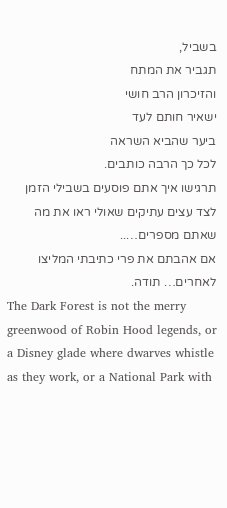בשביל,
תגביר את המתח
והזיכרון הרב חושי
ישאיר חותם לעד
ביער שהביא השראה
לכל כך הרבה כותבים.
תרגישו איך אתם פוסעים בשבילי הזמן
לצד עצים עתיקים שאולי ראו את מה שאתם מספרים…..
אם אהבתם את פרי כתיבתי המליצו לאחרים… תודה.
The Dark Forest is not the merry greenwood of Robin Hood legends, or a Disney glade where dwarves whistle as they work, or a National Park with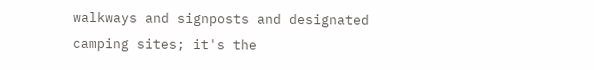walkways and signposts and designated camping sites; it's the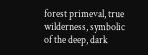forest primeval, true wilderness, symbolic of the deep, dark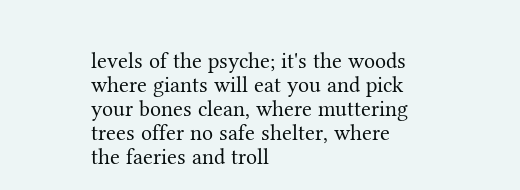levels of the psyche; it's the woods where giants will eat you and pick your bones clean, where muttering trees offer no safe shelter, where the faeries and troll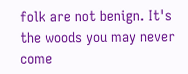folk are not benign. It's the woods you may never come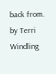back from.
by Terri Windling